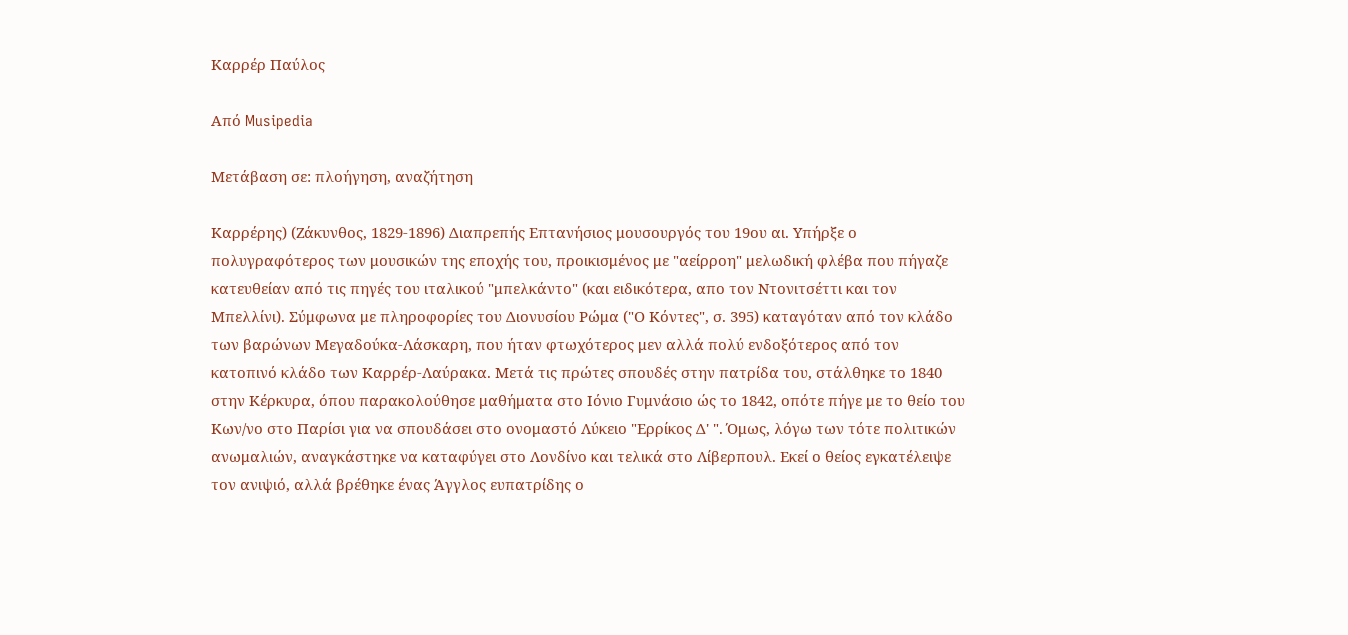Καρρέρ Παύλος

Από Musipedia

Μετάβαση σε: πλοήγηση, αναζήτηση

Καρρέρης) (Ζάκυνθος, 1829-1896) Διαπρεπής Επτανήσιος μουσουργός του 19ου αι. Υπήρξε ο πολυγραφότερος των μουσικών της εποχής του, προικισμένος με "αείρροη" μελωδική φλέβα που πήγαζε κατευθείαν από τις πηγές του ιταλικού "μπελκάντο" (και ειδικότερα, απο τον Ντονιτσέττι και τον Μπελλίνι). Σύμφωνα με πληροφορίες του Διονυσίου Ρώμα ("Ο Κόντες", σ. 395) καταγόταν από τον κλάδο των βαρώνων Μεγαδούκα-Λάσκαρη, που ήταν φτωχότερος μεν αλλά πολύ ενδοξότερος από τον κατοπινό κλάδο των Καρρέρ-Λαύρακα. Μετά τις πρώτες σπουδές στην πατρίδα του, στάλθηκε το 1840 στην Κέρκυρα, όπου παρακολούθησε μαθήματα στο Ιόνιο Γυμνάσιο ώς το 1842, οπότε πήγε με το θείο του Κων/νο στο Παρίσι για να σπουδάσει στο ονομαστό Λύκειο "Ερρίκος Δ' ". Όμως, λόγω των τότε πολιτικών ανωμαλιών, αναγκάστηκε να καταφύγει στο Λονδίνο και τελικά στο Λίβερπουλ. Εκεί ο θείος εγκατέλειψε τον ανιψιό, αλλά βρέθηκε ένας Άγγλος ευπατρίδης ο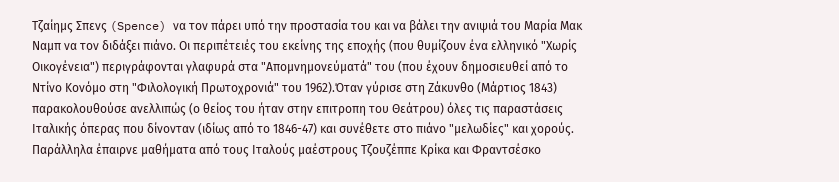Τζαίημς Σπενς (Spence) να τον πάρει υπό την προστασία του και να βάλει την ανιψιά του Μαρία Μακ Ναμπ να τον διδάξει πιάνο. Οι περιπέτειές του εκείνης της εποχής (που θυμίζουν ένα ελληνικό "Χωρίς Οικογένεια") περιγράφονται γλαφυρά στα "Απομνημονεύματά" του (που έχουν δημοσιευθεί από το Ντίνο Κονόμο στη "Φιλολογική Πρωτοχρονιά" του 1962).Όταν γύρισε στη Ζάκυνθο (Μάρτιος 1843) παρακολουθούσε ανελλιπώς (ο θείος του ήταν στην επιτροπη του Θεάτρου) όλες τις παραστάσεις Ιταλικής όπερας που δίνονταν (ιδίως από το 1846-47) και συνέθετε στο πιάνο "μελωδίες" και χορούς. Παράλληλα έπαιρνε μαθήματα από τους Ιταλούς μαέστρους Τζουζέππε Κρίκα και Φραντσέσκο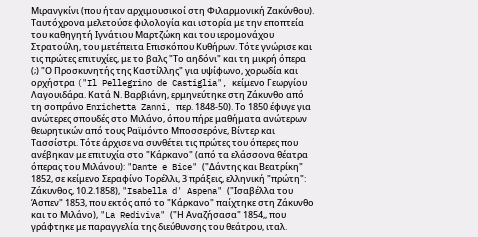Μιρανγκίνι (που ήταν αρχιμουσικοί στη Φιλαρμονική Ζακύνθου). Ταυτόχρονα μελετούσε φιλολογία και ιστορία με την εποπτεία του καθηγητή Ιγνάτιου Μαρτζώκη και του ιερομονάχου Στρατούλη, του μετέπειτα Επισκόπου Κυθήρων. Τότε γνώρισε και τις πρώτες επιτυχίες, με το βαλς "Το αηδόνι" και τη μικρή όπερα (;) "Ο Προσκυνητής της Καστίλλης" για υψίφωνο, χορωδία και ορχήστρα ("Il Pellegrino de Castiglia", κείμενο Γεωργίου Λαγουιδάρα. Κατά Ν. Βαρβιάνη, ερμηνεύτηκε στη Ζάκυνθο από τη σοπράνο Enrichetta Zanni, περ. 1848-50). Το 1850 έφυγε για ανώτερες σπουδές στο Μιλάνο, όπου πήρε μαθήματα ανώτερων θεωρητικών από τους Ραϊμόντο Μποσσερόνε, Βίντερ και Τασσίστρι. Τότε άρχισε να συνθέτει τις πρώτες του όπερες που ανέβηκαν με επιτυχία στο "Κάρκανο" (από τα ελάσσονα θέατρα όπερας του Μιλάνου): "Dante e Bice" ("Δάντης και Βεατρίκη" 1852, σε κείμενο Σεραφίνο Τορέλλι, 3 πράξεις, ελληνική "πρώτη": Ζάκυνθος, 10.2.1858), "Isabella d' Aspena" ("Ισαβέλλα του Άσπεν" 1853, που εκτός από το "Κάρκανο" παίχτηκε στη Ζάκυνθο και το Μιλάνο), "La Rediviva" ("Η Αναζήσασα" 1854,, που γράφτηκε με παραγγελία της διεύθυνσης του θεάτρου, ιταλ.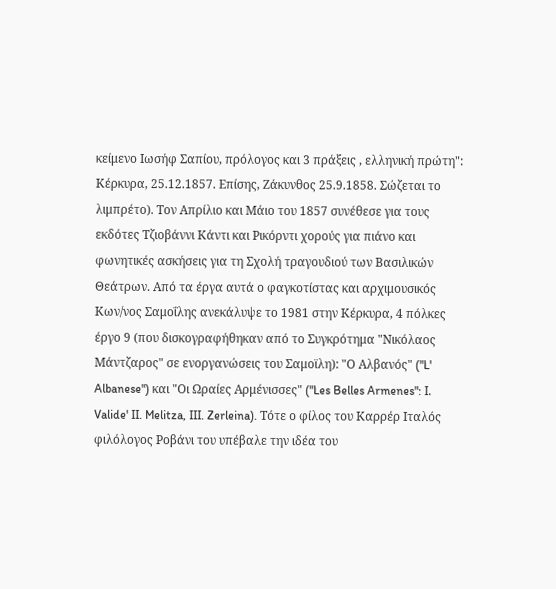κείμενο Ιωσήφ Σαπίου, πρόλογος και 3 πράξεις , ελληνική πρώτη": Κέρκυρα, 25.12.1857. Επίσης, Ζάκυνθος 25.9.1858. Σώζεται το λιμπρέτο). Τον Απρίλιο και Μάιο του 1857 συνέθεσε για τους εκδότες Τζιοβάννι Κάντι και Ρικόρντι χορούς για πιάνο και φωνητικές ασκήσεις για τη Σχολή τραγουδιού των Βασιλικών Θεάτρων. Από τα έργα αυτά ο φαγκοτίστας και αρχιμουσικός Κων/νος Σαμοΐλης ανεκάλυψε το 1981 στην Κέρκυρα, 4 πόλκες έργο 9 (που δισκογραφήθηκαν από το Συγκρότημα "Νικόλαος Μάντζαρος" σε ενοργανώσεις του Σαμοϊλη): "Ο Αλβανός" ("L' Albanese") και "Οι Ωραίες Αρμένισσες" ("Les Belles Armenes": Ι. Valide' II. Melitza, III. Zerleina). Τότε ο φίλος του Καρρέρ Ιταλός φιλόλογος Ροβάνι του υπέβαλε την ιδέα του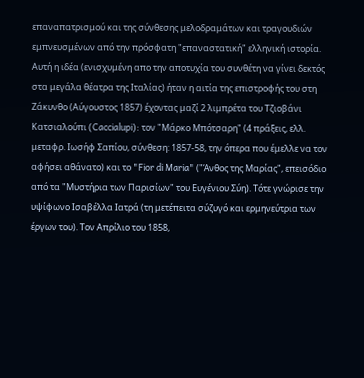επαναπατρισμού και της σύνθεσης μελοδραμάτων και τραγουδιών εμπνευσμένων από την πρόσφατη "επαναστατική" ελληνική ιστορία. Αυτή η ιδέα (ενισχυμένη απο την αποτυχία του συνθέτη να γίνει δεκτός στα μεγάλα θέατρα της Ιταλίας) ήταν η αιτία της επιστροφής του στη Ζάκυνθο (Αύγουστος 1857) έχοντας μαζί 2 λιμπρέτα του Τζιοβάνι Κατσιαλούπι (Caccialupi): τον "Μάρκο Μπότσαρη" (4 πράξεις, ελλ. μεταφρ. Ιωσήφ Σαπίου, σύνθεση: 1857-58, την όπερα που έμελλε να τον αφήσει αθάνατο) και το "Fior di Maria" ("Άνθος της Μαρίας", επεισόδιο από τα "Μυστήρια των Παρισίων" του Ευγένιου Σύη). Τότε γνώρισε την υψίφωνο Ισαβέλλα Ιατρά (τη μετέπειτα σύζυγό και ερμηνεύτρια των έργων του). Τον Απρίλιο του 1858,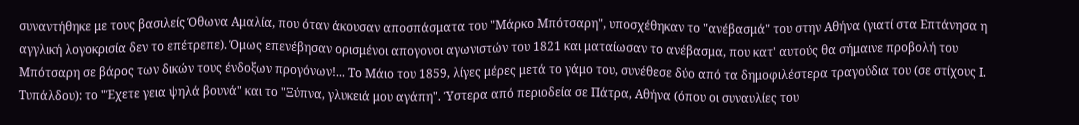συναντήθηκε με τους βασιλείς Όθωνα Αμαλία, που όταν άκουσαν αποσπάσματα του "Μάρκο Μπότσαρη", υποσχέθηκαν το "ανέβασμά" του στην Αθήνα (γιατί στα Επτάνησα η αγγλική λογοκρισία δεν το επέτρεπε). Όμως επενέβησαν ορισμένοι απογονοι αγωνιστών του 1821 και ματαίωσαν το ανέβασμα, που κατ' αυτούς θα σήμαινε προβολή του Μπότσαρη σε βάρος των δικών τους ένδοξων προγόνων!... Το Μάιο του 1859, λίγες μέρες μετά το γάμο του, συνέθεσε δύο από τα δημοφιλέστερα τραγούδια του (σε στίχους Ι. Τυπάλδου): το "Έχετε γεια ψηλά βουνά" και το "Ξύπνα, γλυκειά μου αγάπη". Ύστερα από περιοδεία σε Πάτρα, Αθήνα (όπου οι συναυλίες του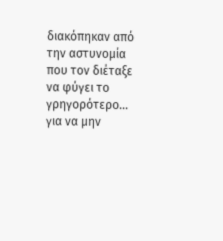διακόπηκαν από την αστυνομία που τον διέταξε να φύγει το γρηγορότερο... για να μην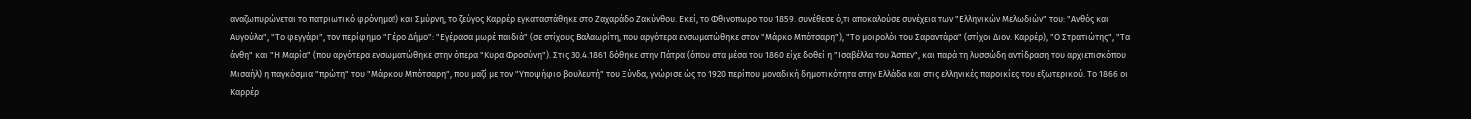αναζωπυρώνεται το πατριωτικό φρόνημα!) και Σμύρνη, το ζεύγος Καρρέρ εγκαταστάθηκε στο Ζαχαράδο Ζακύνθου. Εκεί, το Φθινοπωρο του 1859. συνέθεσε ό,τι αποκαλούσε συνέχεια των "Ελληνικών Μελωδιών" του: "Ανθός και Αυγούλα", "Το φεγγάρι", τον περίφημο "Γέρο Δήμο": "Εγέρασα μωρέ παιδιά" (σε στίχους Βαλαωρίτη, που αργότερα ενσωματώθηκε στον "Μάρκο Μπότσαρη"), "Το μοιρολόι του Σαραντάρα" (στίχοι Διον. Καρρέρ), "Ο Στρατιώτης", "Τα άνθη" και "Η Μαρία" (που αργότερα ενσωματώθηκε στην όπερα "Κυρα Φροσύνη"). Στις 30.4.1861 δόθηκε στην Πάτρα (όπου στα μέσα του 1860 είχε δοθεί η "Ισαβέλλα του Άσπεν", και παρά τη λυσσώδη αντίδραση του αρχιεπισκόπου Μισαήλ) η παγκόσμια "πρώτη" του "Μάρκου Μπότσαρη", που μαζί με τον "Υποψήφιο βουλευτή" του Ξύνδα, γνώρισε ώς το 1920 περίπου μοναδική δημοτικότητα στην Ελλάδα και στις ελληνικές παροικίες του εξωτερικού. Το 1866 οι Καρρέρ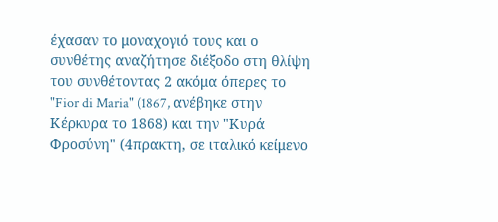έχασαν το μοναχογιό τους και ο συνθέτης αναζήτησε διέξοδο στη θλίψη του συνθέτοντας 2 ακόμα όπερες το "Fior di Maria" (1867, ανέβηκε στην Κέρκυρα το 1868) και την "Κυρά Φροσύνη" (4πρακτη, σε ιταλικό κείμενο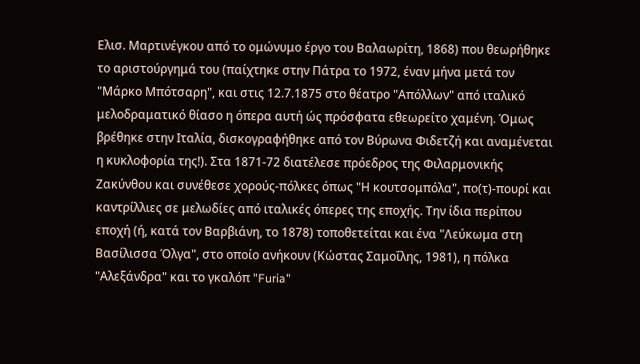Ελισ. Μαρτινέγκου από το ομώνυμο έργο του Βαλαωρίτη, 1868) που θεωρήθηκε το αριστούργημά του (παίχτηκε στην Πάτρα το 1972, έναν μήνα μετά τον "Μάρκο Μπότσαρη", και στις 12.7.1875 στο θέατρο "Απόλλων" από ιταλικό μελοδραματικό θίασο η όπερα αυτή ώς πρόσφατα εθεωρείτο χαμένη. Όμως βρέθηκε στην Ιταλία, δισκογραφήθηκε από τον Βύρωνα Φιδετζή και αναμένεται η κυκλοφορία της!). Στα 1871-72 διατέλεσε πρόεδρος της Φιλαρμονικής Ζακύνθου και συνέθεσε χορούς-πόλκες όπως "Η κουτσομπόλα", πο(τ)-πουρί και καντρίλλιες σε μελωδίες από ιταλικές όπερες της εποχής. Την ίδια περίπου εποχή (ή, κατά τον Βαρβιάνη, το 1878) τοποθετείται και ένα "Λεύκωμα στη Βασίλισσα Όλγα", στο οποίο ανήκουν (Κώστας Σαμοΐλης, 1981), η πόλκα "Αλεξάνδρα" και το γκαλόπ "Furia"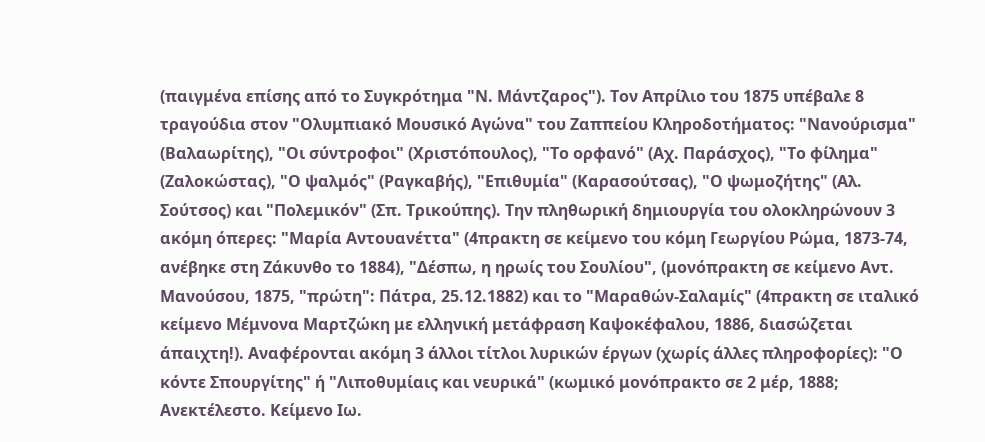(παιγμένα επίσης από το Συγκρότημα "Ν. Μάντζαρος"). Τον Απρίλιο του 1875 υπέβαλε 8 τραγούδια στον "Ολυμπιακό Μουσικό Αγώνα" του Ζαππείου Κληροδοτήματος: "Νανούρισμα" (Βαλαωρίτης), "Οι σύντροφοι" (Χριστόπουλος), "Το ορφανό" (Αχ. Παράσχος), "Το φίλημα" (Ζαλοκώστας), "Ο ψαλμός" (Ραγκαβής), "Επιθυμία" (Καρασούτσας), "Ο ψωμοζήτης" (Αλ. Σούτσος) και "Πολεμικόν" (Σπ. Τρικούπης). Την πληθωρική δημιουργία του ολοκληρώνουν 3 ακόμη όπερες: "Μαρία Αντουανέττα" (4πρακτη σε κείμενο του κόμη Γεωργίου Ρώμα, 1873-74, ανέβηκε στη Ζάκυνθο το 1884), "Δέσπω, η ηρωίς του Σουλίου", (μονόπρακτη σε κείμενο Αντ. Μανούσου, 1875, "πρώτη": Πάτρα, 25.12.1882) και το "Μαραθών-Σαλαμίς" (4πρακτη σε ιταλικό κείμενο Μέμνονα Μαρτζώκη με ελληνική μετάφραση Καψοκέφαλου, 1886, διασώζεται άπαιχτη!). Αναφέρονται ακόμη 3 άλλοι τίτλοι λυρικών έργων (χωρίς άλλες πληροφορίες): "Ο κόντε Σπουργίτης" ή "Λιποθυμίαις και νευρικά" (κωμικό μονόπρακτο σε 2 μέρ, 1888; Ανεκτέλεστο. Κείμενο Ιω.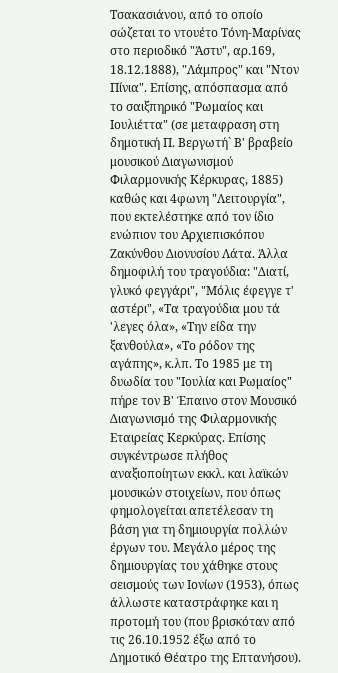Τσακασιάνου, από το οποίο σώζεται το ντουέτο Τόνη-Μαρίνας στο περιοδικό "Άστυ", αρ.169, 18.12.1888), "Λάμπρος" και "Ντον Πίνια". Επίσης, απόσπασμα από το σαιξπηρικό "Ρωμαίος και Ιουλιέττα" (σε μεταφραση στη δημοτική Π. Βεργωτή` Β' βραβείο μουσικού Διαγωνισμού Φιλαρμονικής Κέρκυρας, 1885) καθώς και 4φωνη "Λειτουργία", που εκτελέστηκε από τον ίδιο ενώπιον του Αρχιεπισκόπου Ζακύνθου Διονυσίου Λάτα. Άλλα δημοφιλή του τραγούδια: "Διατί, γλυκό φεγγάρι", "Μόλις έφεγγε τ' αστέρι", «Τα τραγούδια μου τά 'λεγες όλα», «Την είδα την ξανθούλα», «Το ρόδον της αγάπης», κ.λπ. Το 1985 με τη δυωδία του "Ιουλία και Ρωμαίος" πήρε τον Β' Έπαινο στον Μουσικό Διαγωνισμό της Φιλαρμονικής Εταιρείας Κερκύρας. Επίσης συγκέντρωσε πλήθος αναξιοποίητων εκκλ. και λαϊκών μουσικών στοιχείων, που όπως φημολογείται απετέλεσαν τη βάση για τη δημιουργία πολλών έργων του. Μεγάλο μέρος της δημιουργίας του χάθηκε στους σεισμούς των Ιονίων (1953), όπως άλλωστε καταστράφηκε και η προτομή του (που βρισκόταν από τις 26.10.1952 έξω από το Δημοτικό Θέατρο της Επτανήσου).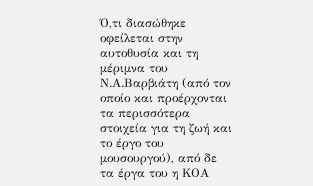Ό,τι διασώθηκε οφείλεται στην αυτοθυσία και τη μέριμνα του Ν.Α.Βαρβιάτη (από τον οποίο και προέρχονται τα περισσότερα στοιχεία για τη ζωή και το έργο του μουσουργού), από δε τα έργα του η ΚΟΑ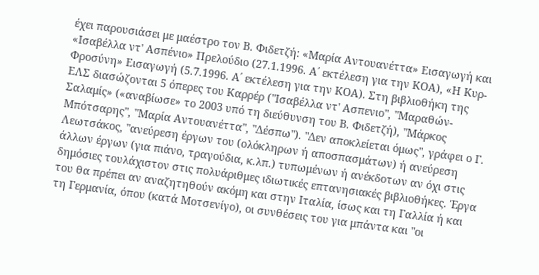έχει παρουσιάσει με μαέστρο τον Β. Φιδετζή: «Μαρία Αντουανέττα» Εισαγωγή και «Ισαβέλλα ντ' Ασπένιο» Πρελούδιο (27.1.1996. Α΄ εκτέλεση για την ΚΟΑ), «Η Κυρ-Φροσύνη» Εισαγωγή (5.7.1996. Α΄ εκτέλεση για την ΚΟΑ). Στη βιβλιοθήκη της ΕΛΣ διασώζονται 5 όπερες του Καρρέρ ("Ισαβέλλα ντ' Ασπενιο", "Μαραθών-Σαλαμίς» («αναβίωσε» το 2003 υπό τη διεύθυνση του Β. Φιδετζή), "Μάρκος Μπότσαρης", "Μαρία Αντουανέττα", "Δέσπω"). "Δεν αποκλείεται όμως", γράφει ο Γ. Λεωτσάκος, "ανεύρεση έργων του (ολόκληρων ή αποσπασμάτων) ή ανεύρεση άλλων έργων (για πιάνο, τραγούδια, κ.λπ.) τυπωμένων ή ανέκδοτων αν όχι στις δημόσιες τουλάχιστον στις πολυάριθμες ιδιωτικές επτανησιακές βιβλιοθήκες. Έργα του θα πρέπει αν αναζητηθούν ακόμη και στην Ιταλία, ίσως και τη Γαλλία ή και τη Γερμανία, όπου (κατά Μοτσενίγο), οι συνθέσεις του για μπάντα και "οι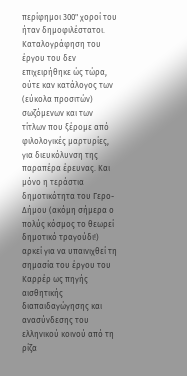περίφημοι 300" χοροί του ήταν δημοφιλέστατοι. Καταλογράφηση του έργου του δεν επιχειρήθηκε ώς τώρα, ούτε καν κατάλογος των (εύκολα προσιτών) σωζόμενων και των τίτλων που ξέρομε από φιλολογικές μαρτυρίες, για διευκόλυνση της παραπέρα έρευνας. Και μόνο η τεράστια δημοτικότητα του Γερο-Δήμου (ακόμη σήμερα ο πολύς κόσμος το θεωρεί δημοτικό τραγούδι!) αρκεί για να υπαινιχθεί τη σημασία του έργου του Καρρέρ ως πηγής αισθητικής διαπαιδαγώγησης και ανασύνδεσης του ελληνικού κοινού από τη ρίζα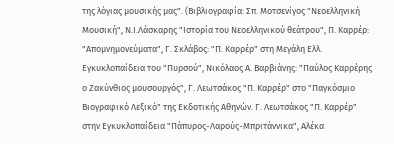της λόγιας μουσικής μας". (Βιβλιογραφία: Σπ. Μοτσενίγος "Νεοελληνική Μουσική", Ν.Ι.Λάσκαρης "Ιστορία του Νεοελληνικού θεάτρου", Π. Καρρέρ: "Απομνημονεύματα", Γ. Σκλάβος: "Π. Καρρέρ" στη Μεγάλη Ελλ. Εγκυκλοπαίδεια του "Πυρσού", Νικόλαος Α. Βαρβιάνης: "Παύλος Καρρέρης ο Ζακύνθιος μουσουργός", Γ. Λεωτσάκος "Π. Καρρέρ" στο "Παγκόσμιο Βιογραφικό Λεξικό" της Εκδοτικής Αθηνών. Γ. Λεωτσάκος "Π. Καρρέρ" στην Εγκυκλοπαίδεια "Πάπυρος-Λαρούς-Μπριτάννικα", Αλέκα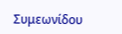Συμεωνίδου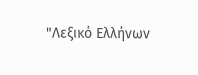"Λεξικό Ελλήνων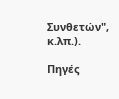Συνθετών", κ.λπ.).

Πηγές